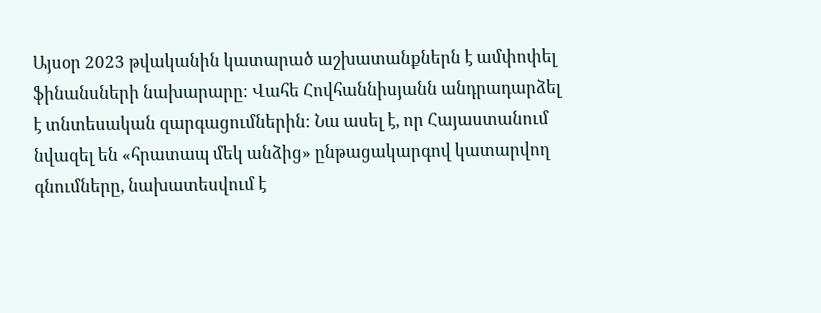Այսօր 2023 թվականին կատարած աշխատանքներն է ամփոփել ֆինանսների նախարարը։ Վահե Հովհաննիսյանն անդրադարձել է տնտեսական զարգացումներին։ Նա ասել է, որ Հայաստանում նվազել են «հրատապ մեկ անձից» ընթացակարգով կատարվող գնումները, նախատեսվում է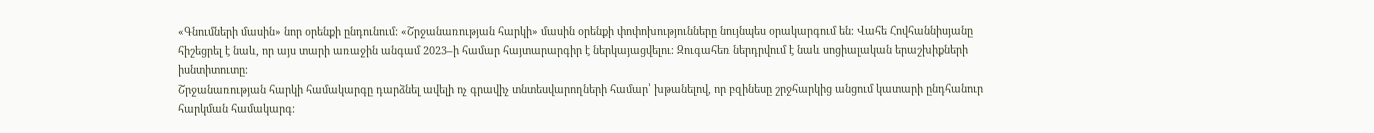«Գնումների մասին» նոր օրենքի ընդունում: «Շրջանառության հարկի» մասին օրենքի փոփոխությունները նույնպես օրակարգում են։ Վահե Հովհաննիսյանը հիշեցրել է նաև, որ այս տարի առաջին անգամ 2023–ի համար հայտարարգիր է ներկայացվելու։ Զուգահեռ ներդրվում է նաև սոցիալական երաշխիքների իսնտիտուտը։
Շրջանառության հարկի համակարգը դարձնել ավելի ոչ գրավիչ տնտեսվարողների համար՝ խթանելով, որ բզինեսը շրջհարկից անցում կատարի ընդհանուր հարկման համակարգ։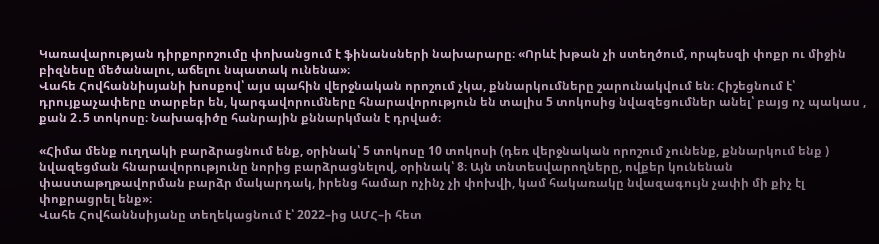Կառավարության դիրքորոշումը փոխանցում է ֆինանսների նախարարը։ «Որևէ խթան չի ստեղծում, որպեսզի փոքր ու միջին բիզնեսը մեծանալու, աճելու նպատակ ունենա»։
Վահե Հովհաննիսյանի խոսքով՝ այս պահին վերջնական որոշում չկա, քննարկումները շարունակվում են։ Հիշեցնում է՝ դրույքաչափերը տարբեր են, կարգավորումները հնարավորություն են տալիս 5 տոկոսից նվազեցումներ անել՝ բայց ոչ պակաս , քան 2․5 տոկոսը։ Նախագիծը հանրային քննարկման է դրված։

«Հիմա մենք ուղղակի բարձրացնում ենք, օրինակ՝ 5 տոկոսը 10 տոկոսի (դեռ վերջնական որոշում չունենք, քննարկում ենք ) նվազեցման հնարավորությունը նորից բարձրացնելով, օրինակ՝ 8։ Այն տնտեսվարողները, ովքեր կունենան փաստաթղթավորման բարձր մակարդակ, իրենց համար ոչինչ չի փոխվի, կամ հակառակը նվազագույն չափի մի քիչ էլ փոքրացրել ենք»։
Վահե Հովհաննսիյանը տեղեկացնում է՝ 2022–ից ԱՄՀ–ի հետ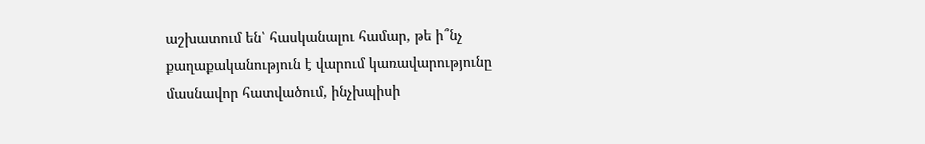աշխատում են՝ հասկանալու համար, թե ի՞նչ քաղաքականություն է վարում կառավարությունը մասնավոր հատվածում, ինչխպիսի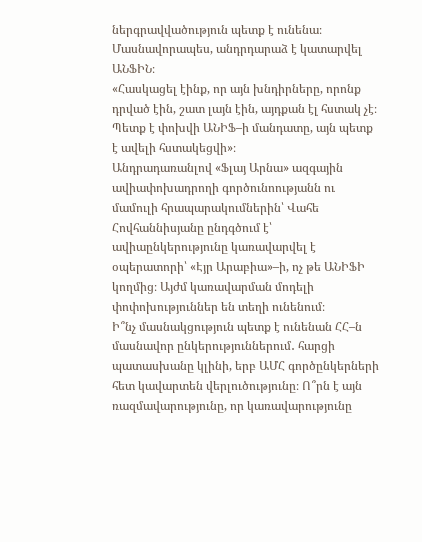ներգրավվածություն պետք է ունենա։ Մասնավորապես, անդրդարաձ է կատարվել ԱՆՖԻՆ։
«Հասկացել էինք, որ այն խնդիրները, որոնք դրված էին, շատ լայն էին, այդքան էլ հստակ չէ։ Պետք է փոխվի ԱՆԻՖ–ի մանդատը, այն պետք է ավելի հստակեցվի»։
Անդրադառանլով «Ֆլայ Արնա» ազգային ավիափոխադրողի գործունոությանն ու մամուլի հրապարակումներին՝ Վահե Հովհաննիսյանը ընդգծում է՝ ավիաընկերությունը կառավարվել է օպերատորի՝ «Էյր Արաբիա»–ի, ոչ թե ԱՆԻՖԻ կողմից։ Այժմ կառավարման մոդելի փոփոխություններ են տեղի ունենում։
Ի՞նչ մասնակցություն պետք է ունենան ՀՀ–ն մասնավոր ընկերություններում․ հարցի պատասխանը կլինի, երբ ԱՄՀ գործընկերների հետ կավարտեն վերլուծությունը։ Ո՞րն է այն ռազմավարությունը, որ կառավարությունը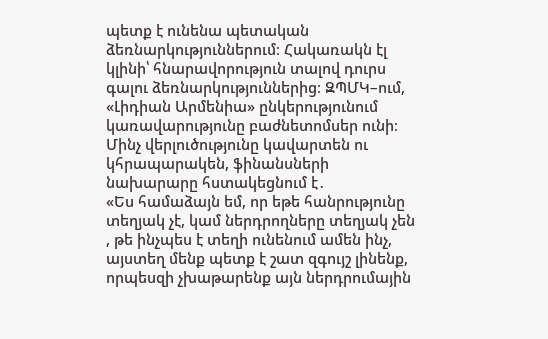պետք է ունենա պետական ձեռնարկություններում։ Հակառակն էլ կլինի՝ հնարավորություն տալով դուրս գալու ձեռնարկություններից։ ԶՊՄԿ–ում, «Լիդիան Արմենիա» ընկերությունում կառավարությունը բաժնետոմսեր ունի։ Մինչ վերլուծությունը կավարտեն ու կհրապարակեն, ֆինանսների նախարարը հստակեցնում է․
«Ես համաձայն եմ, որ եթե հանրությունը տեղյակ չէ, կամ ներդրողները տեղյակ չեն , թե ինչպես է տեղի ունենում ամեն ինչ, այստեղ մենք պետք է շատ զգույշ լինենք, որպեսզի չխաթարենք այն ներդրումային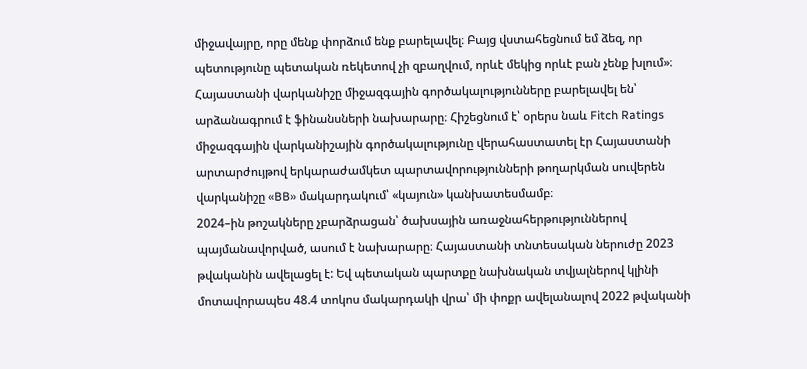միջավայրը, որը մենք փորձում ենք բարելավել։ Բայց վստահեցնում եմ ձեզ, որ պետությունը պետական ռեկետով չի զբաղվում, որևէ մեկից որևէ բան չենք խլում»։
Հայաստանի վարկանիշը միջազգային գործակալությունները բարելավել են՝ արձանագրում է ֆինանսների նախարարը։ Հիշեցնում է՝ օրերս նաև Fitch Ratings միջազգային վարկանիշային գործակալությունը վերահաստատել էր Հայաստանի արտարժույթով երկարաժամկետ պարտավորությունների թողարկման սուվերեն վարկանիշը «BB» մակարդակում՝ «կայուն» կանխատեսմամբ։
2024–ին թոշակները չբարձրացան՝ ծախսային առաջնահերթություններով պայմանավորված, ասում է նախարարը։ Հայաստանի տնտեսական ներուժը 2023 թվականին ավելացել է: Եվ պետական պարտքը նախնական տվյալներով կլինի մոտավորապես 48.4 տոկոս մակարդակի վրա՝ մի փոքր ավելանալով 2022 թվականի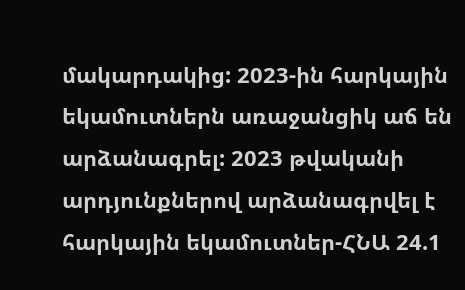մակարդակից: 2023-ին հարկային եկամուտներն առաջանցիկ աճ են արձանագրել: 2023 թվականի արդյունքներով արձանագրվել է հարկային եկամուտներ-ՀՆԱ 24.1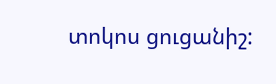տոկոս ցուցանիշ: